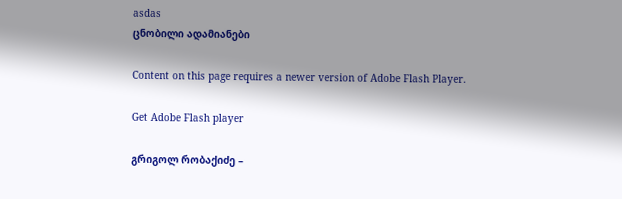asdas
ცნობილი ადამიანები

Content on this page requires a newer version of Adobe Flash Player.

Get Adobe Flash player

გრიგოლ რობაქიძე –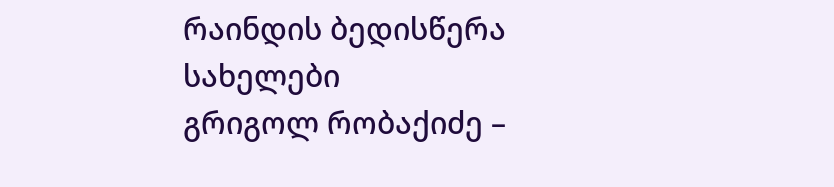რაინდის ბედისწერა
სახელები
გრიგოლ რობაქიძე –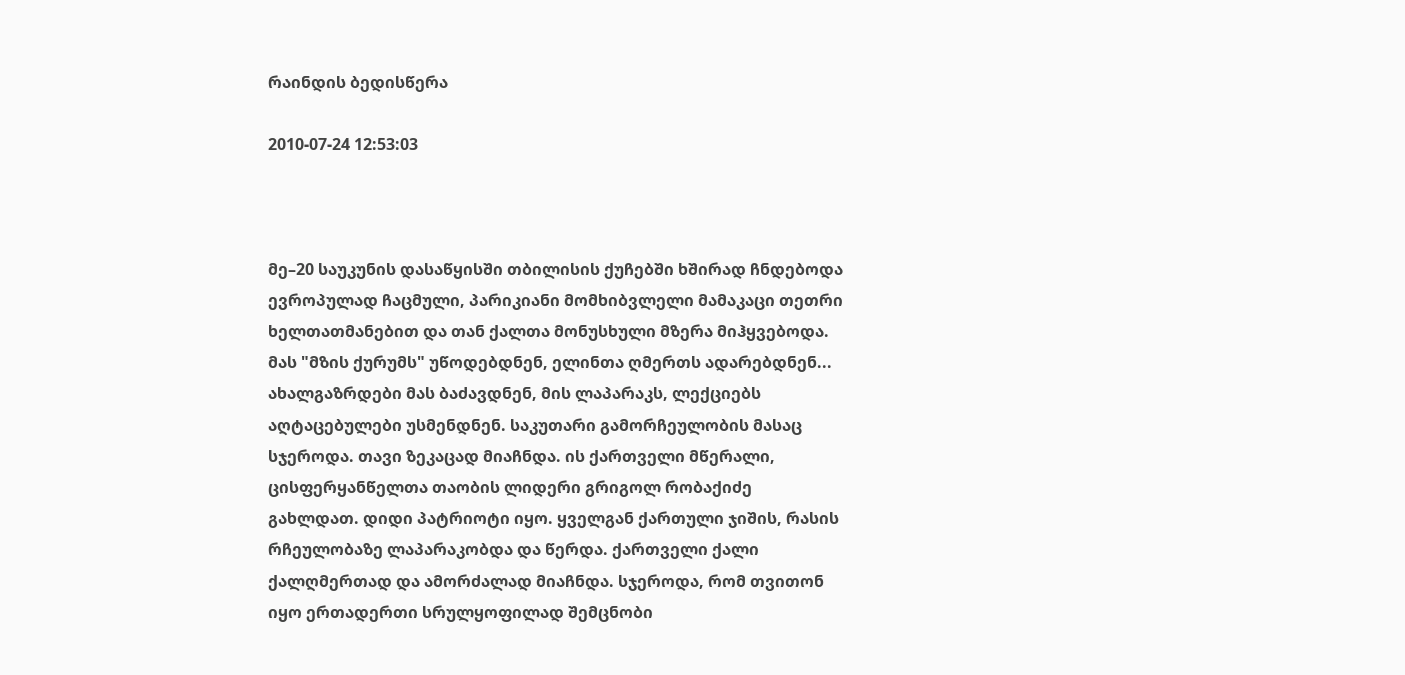რაინდის ბედისწერა

2010-07-24 12:53:03



მე–20 საუკუნის დასაწყისში თბილისის ქუჩებში ხშირად ჩნდებოდა ევროპულად ჩაცმული, პარიკიანი მომხიბვლელი მამაკაცი თეთრი ხელთათმანებით და თან ქალთა მონუსხული მზერა მიჰყვებოდა. მას "მზის ქურუმს" უწოდებდნენ, ელინთა ღმერთს ადარებდნენ... ახალგაზრდები მას ბაძავდნენ, მის ლაპარაკს, ლექციებს აღტაცებულები უსმენდნენ. საკუთარი გამორჩეულობის მასაც სჯეროდა. თავი ზეკაცად მიაჩნდა. ის ქართველი მწერალი, ცისფერყანწელთა თაობის ლიდერი გრიგოლ რობაქიძე გახლდათ. დიდი პატრიოტი იყო. ყველგან ქართული ჯიშის, რასის რჩეულობაზე ლაპარაკობდა და წერდა. ქართველი ქალი ქალღმერთად და ამორძალად მიაჩნდა. სჯეროდა, რომ თვითონ იყო ერთადერთი სრულყოფილად შემცნობი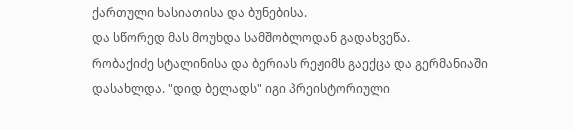ქართული ხასიათისა და ბუნებისა.
და სწორედ მას მოუხდა სამშობლოდან გადახვეწა.
რობაქიძე სტალინისა და ბერიას რეჟიმს გაექცა და გერმანიაში დასახლდა. "დიდ ბელადს" იგი პრეისტორიული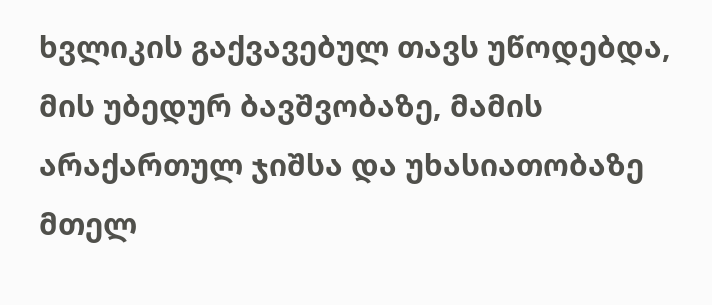ხვლიკის გაქვავებულ თავს უწოდებდა, მის უბედურ ბავშვობაზე, მამის არაქართულ ჯიშსა და უხასიათობაზე მთელ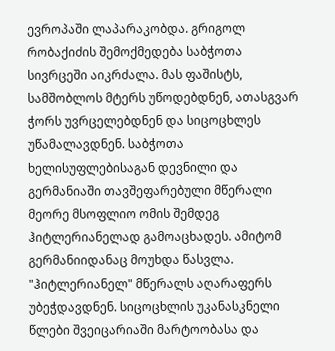ევროპაში ლაპარაკობდა. გრიგოლ რობაქიძის შემოქმედება საბჭოთა სივრცეში აიკრძალა. მას ფაშისტს, სამშობლოს მტერს უწოდებდნენ, ათასგვარ ჭორს უვრცელებდნენ და სიცოცხლეს უწამალავდნენ. საბჭოთა ხელისუფლებისაგან დევნილი და გერმანიაში თავშეფარებული მწერალი მეორე მსოფლიო ომის შემდეგ ჰიტლერიანელად გამოაცხადეს. ამიტომ გერმანიიდანაც მოუხდა წასვლა. "ჰიტლერიანელ" მწერალს აღარაფერს უბეჭდავდნენ. სიცოცხლის უკანასკნელი წლები შვეიცარიაში მარტოობასა და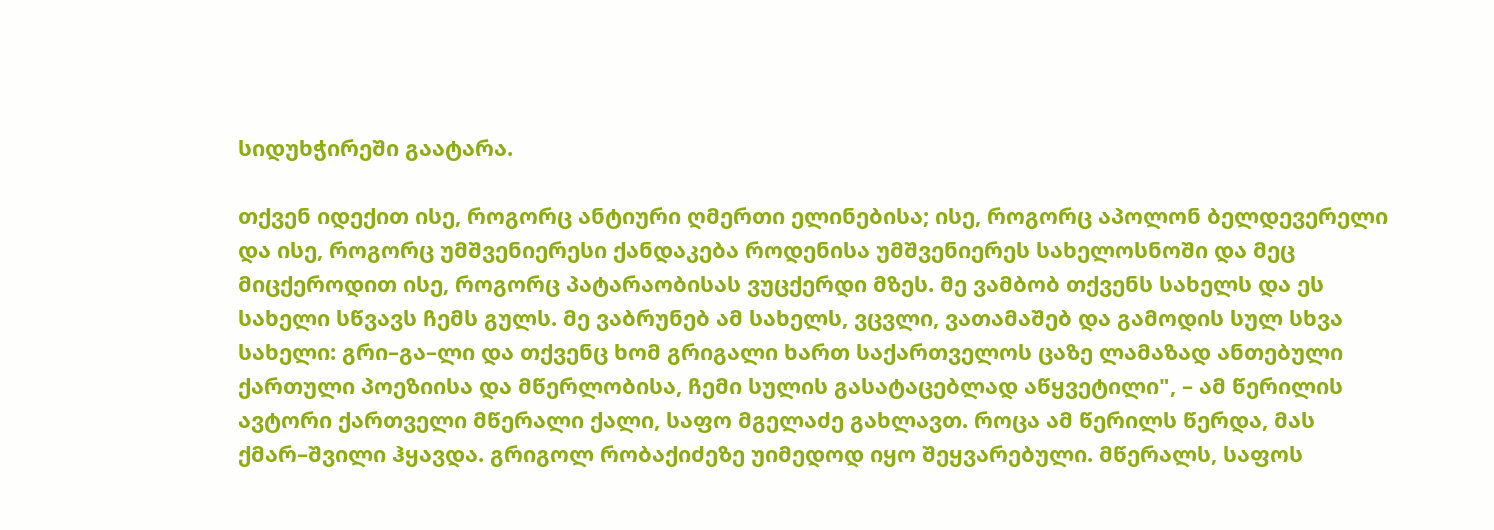სიდუხჭირეში გაატარა.

თქვენ იდექით ისე, როგორც ანტიური ღმერთი ელინებისა; ისე, როგორც აპოლონ ბელდევერელი და ისე, როგორც უმშვენიერესი ქანდაკება როდენისა უმშვენიერეს სახელოსნოში და მეც მიცქეროდით ისე, როგორც პატარაობისას ვუცქერდი მზეს. მე ვამბობ თქვენს სახელს და ეს სახელი სწვავს ჩემს გულს. მე ვაბრუნებ ამ სახელს, ვცვლი, ვათამაშებ და გამოდის სულ სხვა სახელი: გრი–გა–ლი და თქვენც ხომ გრიგალი ხართ საქართველოს ცაზე ლამაზად ანთებული ქართული პოეზიისა და მწერლობისა, ჩემი სულის გასატაცებლად აწყვეტილი", – ამ წერილის ავტორი ქართველი მწერალი ქალი, საფო მგელაძე გახლავთ. როცა ამ წერილს წერდა, მას ქმარ–შვილი ჰყავდა. გრიგოლ რობაქიძეზე უიმედოდ იყო შეყვარებული. მწერალს, საფოს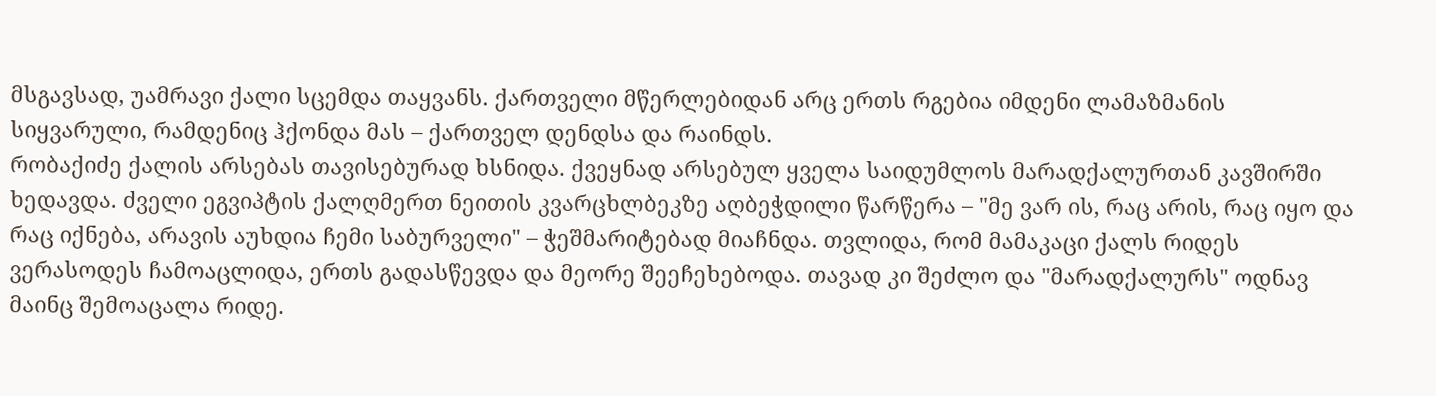მსგავსად, უამრავი ქალი სცემდა თაყვანს. ქართველი მწერლებიდან არც ერთს რგებია იმდენი ლამაზმანის სიყვარული, რამდენიც ჰქონდა მას – ქართველ დენდსა და რაინდს.
რობაქიძე ქალის არსებას თავისებურად ხსნიდა. ქვეყნად არსებულ ყველა საიდუმლოს მარადქალურთან კავშირში ხედავდა. ძველი ეგვიპტის ქალღმერთ ნეითის კვარცხლბეკზე აღბეჭდილი წარწერა – "მე ვარ ის, რაც არის, რაც იყო და რაც იქნება, არავის აუხდია ჩემი საბურველი" – ჭეშმარიტებად მიაჩნდა. თვლიდა, რომ მამაკაცი ქალს რიდეს ვერასოდეს ჩამოაცლიდა, ერთს გადასწევდა და მეორე შეეჩეხებოდა. თავად კი შეძლო და "მარადქალურს" ოდნავ მაინც შემოაცალა რიდე.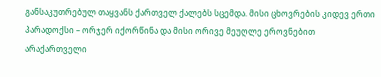განსაკუთრებულ თაყვანს ქართველ ქალებს სცემდა. მისი ცხოვრების კიდევ ერთი პარადოქსი – ორჯერ იქორწინა და მისი ორივე მეუღლე ეროვნებით არაქართველი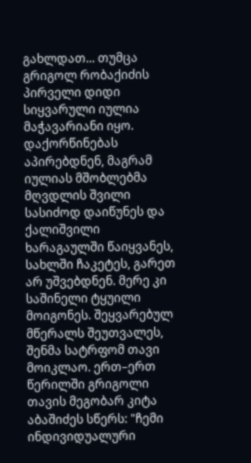გახლდათ... თუმცა გრიგოლ რობაქიძის პირველი დიდი სიყვარული იულია მაჭავარიანი იყო. დაქორწინებას აპირებდნენ, მაგრამ იულიას მშობლებმა მღვდლის შვილი სასიძოდ დაიწუნეს და ქალიშვილი ხარაგაულში წაიყვანეს, სახლში ჩაკეტეს, გარეთ არ უშვებდნენ. მერე კი საშინელი ტყუილი მოიგონეს. შეყვარებულ მწერალს შეუთვალეს, შენმა სატრფომ თავი მოიკლაო. ერთ–ერთ წერილში გრიგოლი თავის მეგობარ კიტა აბაშიძეს სწერს: "ჩემი ინდივიდუალური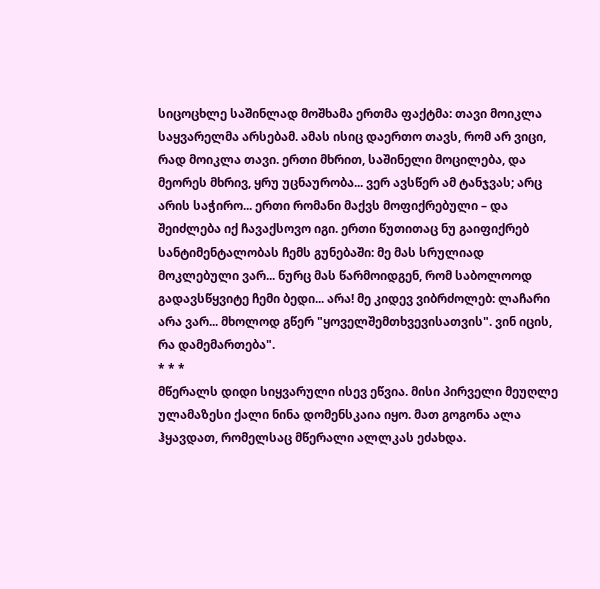სიცოცხლე საშინლად მოშხამა ერთმა ფაქტმა: თავი მოიკლა საყვარელმა არსებამ. ამას ისიც დაერთო თავს, რომ არ ვიცი, რად მოიკლა თავი. ერთი მხრით, საშინელი მოცილება, და მეორეს მხრივ, ყრუ უცნაურობა... ვერ ავსწერ ამ ტანჯვას; არც არის საჭირო... ერთი რომანი მაქვს მოფიქრებული – და შეიძლება იქ ჩავაქსოვო იგი. ერთი წუთითაც ნუ გაიფიქრებ სანტიმენტალობას ჩემს გუნებაში: მე მას სრულიად მოკლებული ვარ... ნურც მას წარმოიდგენ, რომ საბოლოოდ გადავსწყვიტე ჩემი ბედი... არა! მე კიდევ ვიბრძოლებ: ლაჩარი არა ვარ... მხოლოდ გწერ "ყოველშემთხვევისათვის". ვინ იცის, რა დამემართება".
* * *
მწერალს დიდი სიყვარული ისევ ეწვია. მისი პირველი მეუღლე ულამაზესი ქალი ნინა დომენსკაია იყო. მათ გოგონა ალა ჰყავდათ, რომელსაც მწერალი ალლკას ეძახდა.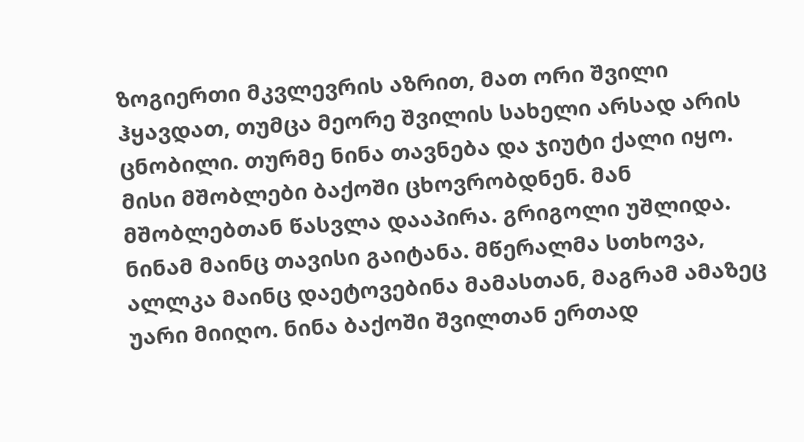ზოგიერთი მკვლევრის აზრით, მათ ორი შვილი ჰყავდათ, თუმცა მეორე შვილის სახელი არსად არის ცნობილი. თურმე ნინა თავნება და ჯიუტი ქალი იყო. მისი მშობლები ბაქოში ცხოვრობდნენ. მან მშობლებთან წასვლა დააპირა. გრიგოლი უშლიდა. ნინამ მაინც თავისი გაიტანა. მწერალმა სთხოვა, ალლკა მაინც დაეტოვებინა მამასთან, მაგრამ ამაზეც უარი მიიღო. ნინა ბაქოში შვილთან ერთად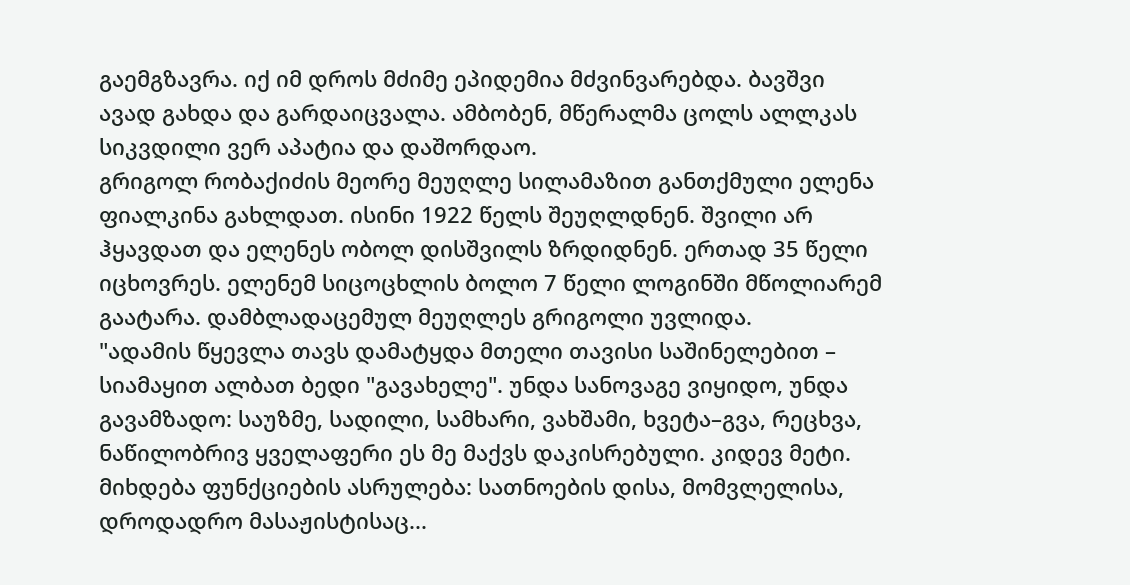გაემგზავრა. იქ იმ დროს მძიმე ეპიდემია მძვინვარებდა. ბავშვი ავად გახდა და გარდაიცვალა. ამბობენ, მწერალმა ცოლს ალლკას სიკვდილი ვერ აპატია და დაშორდაო.
გრიგოლ რობაქიძის მეორე მეუღლე სილამაზით განთქმული ელენა ფიალკინა გახლდათ. ისინი 1922 წელს შეუღლდნენ. შვილი არ ჰყავდათ და ელენეს ობოლ დისშვილს ზრდიდნენ. ერთად 35 წელი იცხოვრეს. ელენემ სიცოცხლის ბოლო 7 წელი ლოგინში მწოლიარემ გაატარა. დამბლადაცემულ მეუღლეს გრიგოლი უვლიდა.
"ადამის წყევლა თავს დამატყდა მთელი თავისი საშინელებით – სიამაყით ალბათ ბედი "გავახელე". უნდა სანოვაგე ვიყიდო, უნდა გავამზადო: საუზმე, სადილი, სამხარი, ვახშამი, ხვეტა–გვა, რეცხვა, ნაწილობრივ ყველაფერი ეს მე მაქვს დაკისრებული. კიდევ მეტი. მიხდება ფუნქციების ასრულება: სათნოების დისა, მომვლელისა, დროდადრო მასაჟისტისაც...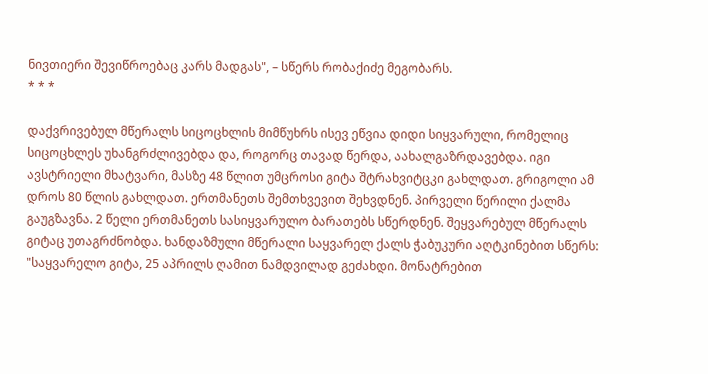ნივთიერი შევიწროებაც კარს მადგას", – სწერს რობაქიძე მეგობარს.
* * *

დაქვრივებულ მწერალს სიცოცხლის მიმწუხრს ისევ ეწვია დიდი სიყვარული, რომელიც სიცოცხლეს უხანგრძლივებდა და, როგორც თავად წერდა, აახალგაზრდავებდა. იგი ავსტრიელი მხატვარი, მასზე 48 წლით უმცროსი გიტა შტრახვიტცკი გახლდათ. გრიგოლი ამ დროს 80 წლის გახლდათ. ერთმანეთს შემთხვევით შეხვდნენ. პირველი წერილი ქალმა გაუგზავნა. 2 წელი ერთმანეთს სასიყვარულო ბარათებს სწერდნენ. შეყვარებულ მწერალს გიტაც უთაგრძნობდა. ხანდაზმული მწერალი საყვარელ ქალს ჭაბუკური აღტკინებით სწერს:
"საყვარელო გიტა, 25 აპრილს ღამით ნამდვილად გეძახდი. მონატრებით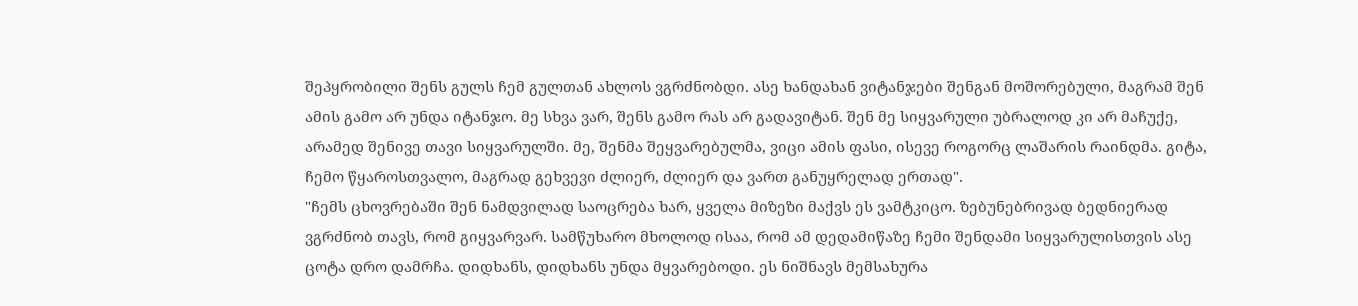შეპყრობილი შენს გულს ჩემ გულთან ახლოს ვგრძნობდი. ასე ხანდახან ვიტანჯები შენგან მოშორებული, მაგრამ შენ ამის გამო არ უნდა იტანჯო. მე სხვა ვარ, შენს გამო რას არ გადავიტან. შენ მე სიყვარული უბრალოდ კი არ მაჩუქე, არამედ შენივე თავი სიყვარულში. მე, შენმა შეყვარებულმა, ვიცი ამის ფასი, ისევე როგორც ლაშარის რაინდმა. გიტა, ჩემო წყაროსთვალო, მაგრად გეხვევი ძლიერ, ძლიერ და ვართ განუყრელად ერთად".
"ჩემს ცხოვრებაში შენ ნამდვილად საოცრება ხარ, ყველა მიზეზი მაქვს ეს ვამტკიცო. ზებუნებრივად ბედნიერად ვგრძნობ თავს, რომ გიყვარვარ. სამწუხარო მხოლოდ ისაა, რომ ამ დედამიწაზე ჩემი შენდამი სიყვარულისთვის ასე ცოტა დრო დამრჩა. დიდხანს, დიდხანს უნდა მყვარებოდი. ეს ნიშნავს მემსახურა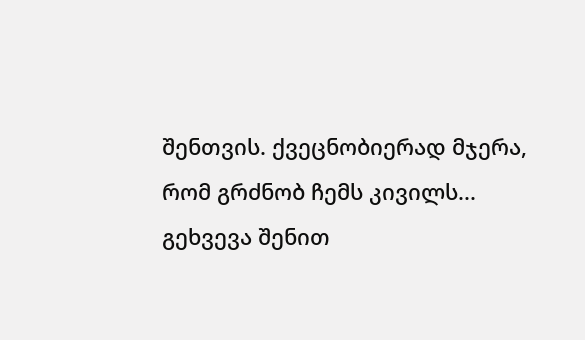შენთვის. ქვეცნობიერად მჯერა, რომ გრძნობ ჩემს კივილს... გეხვევა შენით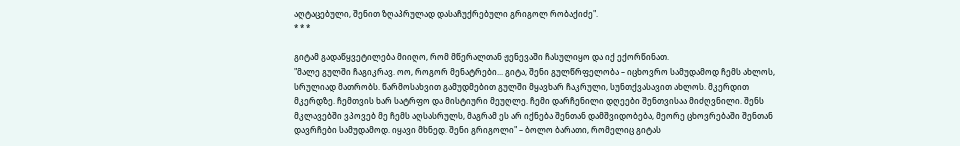აღტაცებული, შენით ზღაპრულად დასაჩუქრებული გრიგოლ რობაქიძე".
* * *

გიტამ გადაწყვეტილება მიიღო, რომ მწერალთან ჟენევაში ჩასულიყო და იქ ექორწინათ.
"მალე გულში ჩაგიკრავ. ოო, როგორ მენატრები... გიტა, შენი გულწრფელობა – იცხოვრო სამუდამოდ ჩემს ახლოს, სრულიად მათრობს. წარმოსახვით გამუდმებით გულში მყავხარ ჩაკრული, სუნთქვასავით ახლოს. მკერდით მკერდზე. ჩემთვის ხარ სატრფო და მისტიური მეუღლე. ჩემი დარჩენილი დღეები შენთვისაა მიძღვნილი. შენს მკლავებში ვპოვებ მე ჩემს აღსასრულს, მაგრამ ეს არ იქნება შენთან დამშვიდობება, მეორე ცხოვრებაში შენთან დავრჩები სამუდამოდ. იყავი მხნედ. შენი გრიგოლი" – ბოლო ბარათი, რომელიც გიტას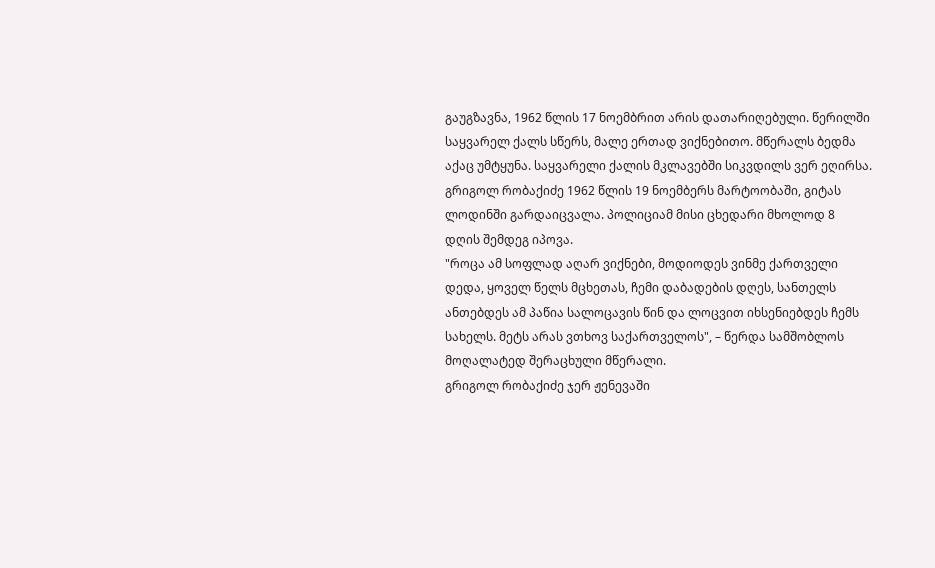გაუგზავნა, 1962 წლის 17 ნოემბრით არის დათარიღებული. წერილში საყვარელ ქალს სწერს, მალე ერთად ვიქნებითო. მწერალს ბედმა აქაც უმტყუნა. საყვარელი ქალის მკლავებში სიკვდილს ვერ ეღირსა. გრიგოლ რობაქიძე 1962 წლის 19 ნოემბერს მარტოობაში, გიტას ლოდინში გარდაიცვალა. პოლიციამ მისი ცხედარი მხოლოდ 8 დღის შემდეგ იპოვა.
"როცა ამ სოფლად აღარ ვიქნები, მოდიოდეს ვინმე ქართველი დედა, ყოველ წელს მცხეთას, ჩემი დაბადების დღეს, სანთელს ანთებდეს ამ პაწია სალოცავის წინ და ლოცვით იხსენიებდეს ჩემს სახელს. მეტს არას ვთხოვ საქართველოს", – წერდა სამშობლოს მოღალატედ შერაცხული მწერალი.
გრიგოლ რობაქიძე ჯერ ჟენევაში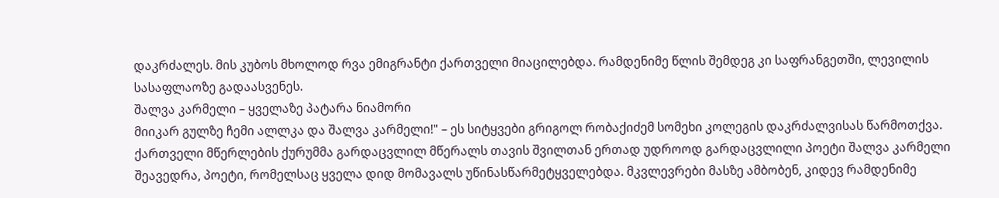დაკრძალეს. მის კუბოს მხოლოდ რვა ემიგრანტი ქართველი მიაცილებდა. რამდენიმე წლის შემდეგ კი საფრანგეთში, ლევილის სასაფლაოზე გადაასვენეს.
შალვა კარმელი – ყველაზე პატარა ნიამორი
მიიკარ გულზე ჩემი ალლკა და შალვა კარმელი!" – ეს სიტყვები გრიგოლ რობაქიძემ სომეხი კოლეგის დაკრძალვისას წარმოთქვა. ქართველი მწერლების ქურუმმა გარდაცვლილ მწერალს თავის შვილთან ერთად უდროოდ გარდაცვლილი პოეტი შალვა კარმელი შეავედრა, პოეტი, რომელსაც ყველა დიდ მომავალს უწინასწარმეტყველებდა. მკვლევრები მასზე ამბობენ, კიდევ რამდენიმე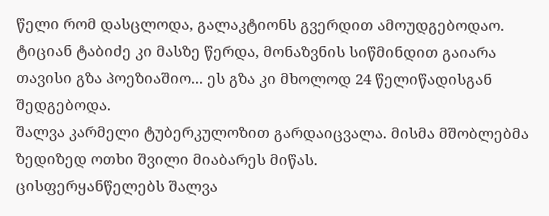წელი რომ დასცლოდა, გალაკტიონს გვერდით ამოუდგებოდაო. ტიციან ტაბიძე კი მასზე წერდა, მონაზვნის სიწმინდით გაიარა თავისი გზა პოეზიაშიო... ეს გზა კი მხოლოდ 24 წელიწადისგან შედგებოდა.
შალვა კარმელი ტუბერკულოზით გარდაიცვალა. მისმა მშობლებმა ზედიზედ ოთხი შვილი მიაბარეს მიწას.
ცისფერყანწელებს შალვა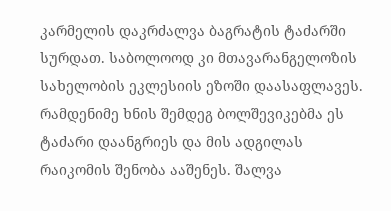კარმელის დაკრძალვა ბაგრატის ტაძარში სურდათ. საბოლოოდ კი მთავარანგელოზის სახელობის ეკლესიის ეზოში დაასაფლავეს. რამდენიმე ხნის შემდეგ ბოლშევიკებმა ეს ტაძარი დაანგრიეს და მის ადგილას რაიკომის შენობა ააშენეს. შალვა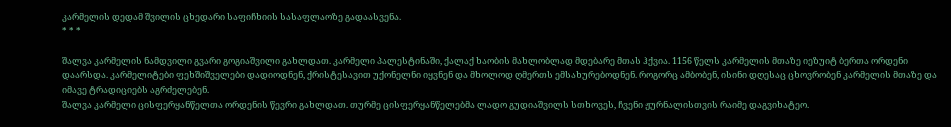კარმელის დედამ შვილის ცხედარი საფიჩხიის სასაფლაოზე გადაასვენა.
* * *

შალვა კარმელის ნამდვილი გვარი გოგიაშვილი გახლდათ. კარმელი პალესტინაში, ქალაქ ხაობის მახლობლად მდებარე მთას ჰქვია. 1156 წელს კარმელის მთაზე იეზუიტ ბერთა ორდენი დაარსდა. კარმელიტები ფეხშიშველები დადიოდნენ, ქრისტესავით უქონელნი იყვნენ და მხოლოდ ღმერთს ემსახურებოდნენ. როგორც ამბობენ, ისინი დღესაც ცხოვრობენ კარმელის მთაზე და იმავე ტრადიციებს აგრძელებენ.
შალვა კარმელი ცისფერყანწელთა ორდენის წევრი გახლდათ. თურმე ცისფერყანწელებმა ლადო გუდიაშვილს სთხოვეს, ჩვენი ჟურნალისთვის რაიმე დაგვიხატეო.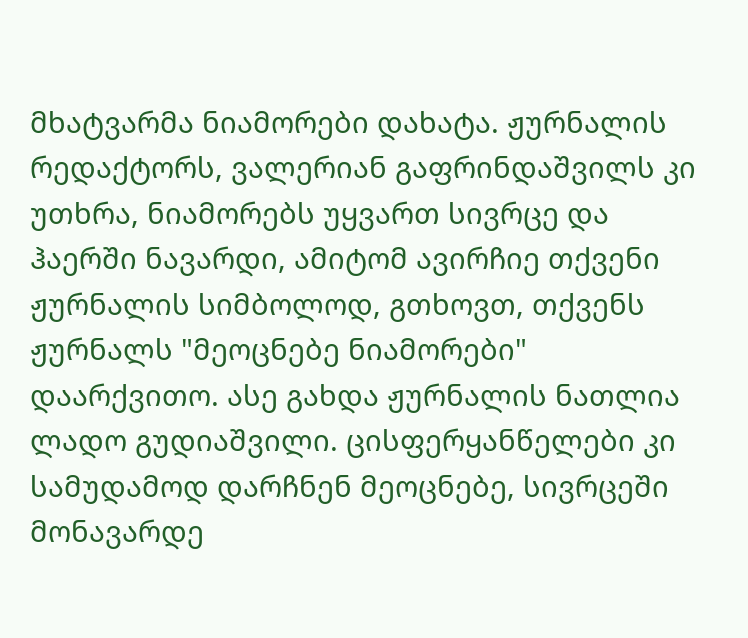მხატვარმა ნიამორები დახატა. ჟურნალის რედაქტორს, ვალერიან გაფრინდაშვილს კი უთხრა, ნიამორებს უყვართ სივრცე და ჰაერში ნავარდი, ამიტომ ავირჩიე თქვენი ჟურნალის სიმბოლოდ, გთხოვთ, თქვენს ჟურნალს "მეოცნებე ნიამორები" დაარქვითო. ასე გახდა ჟურნალის ნათლია ლადო გუდიაშვილი. ცისფერყანწელები კი სამუდამოდ დარჩნენ მეოცნებე, სივრცეში მონავარდე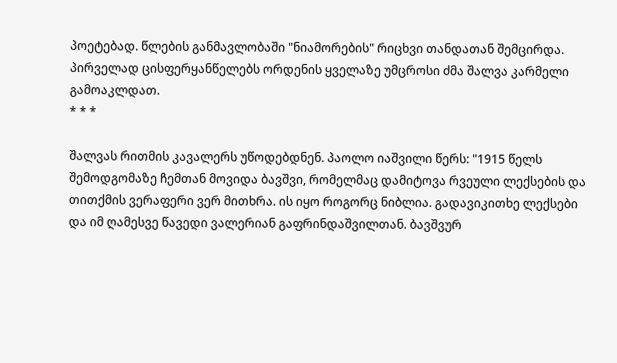პოეტებად. წლების განმავლობაში "ნიამორების" რიცხვი თანდათან შემცირდა. პირველად ცისფერყანწელებს ორდენის ყველაზე უმცროსი ძმა შალვა კარმელი გამოაკლდათ.
* * *

შალვას რითმის კავალერს უწოდებდნენ. პაოლო იაშვილი წერს: "1915 წელს შემოდგომაზე ჩემთან მოვიდა ბავშვი, რომელმაც დამიტოვა რვეული ლექსების და თითქმის ვერაფერი ვერ მითხრა. ის იყო როგორც ნიბლია. გადავიკითხე ლექსები და იმ ღამესვე წავედი ვალერიან გაფრინდაშვილთან. ბავშვურ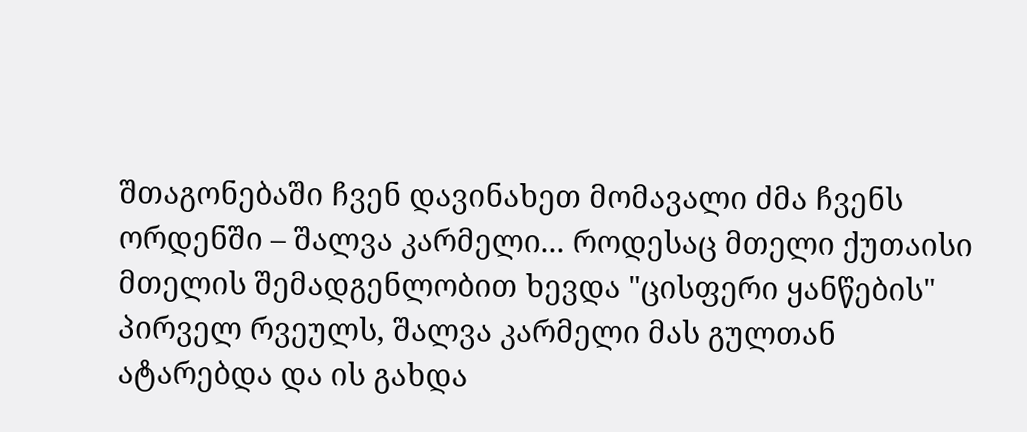შთაგონებაში ჩვენ დავინახეთ მომავალი ძმა ჩვენს ორდენში – შალვა კარმელი... როდესაც მთელი ქუთაისი მთელის შემადგენლობით ხევდა "ცისფერი ყანწების" პირველ რვეულს, შალვა კარმელი მას გულთან ატარებდა და ის გახდა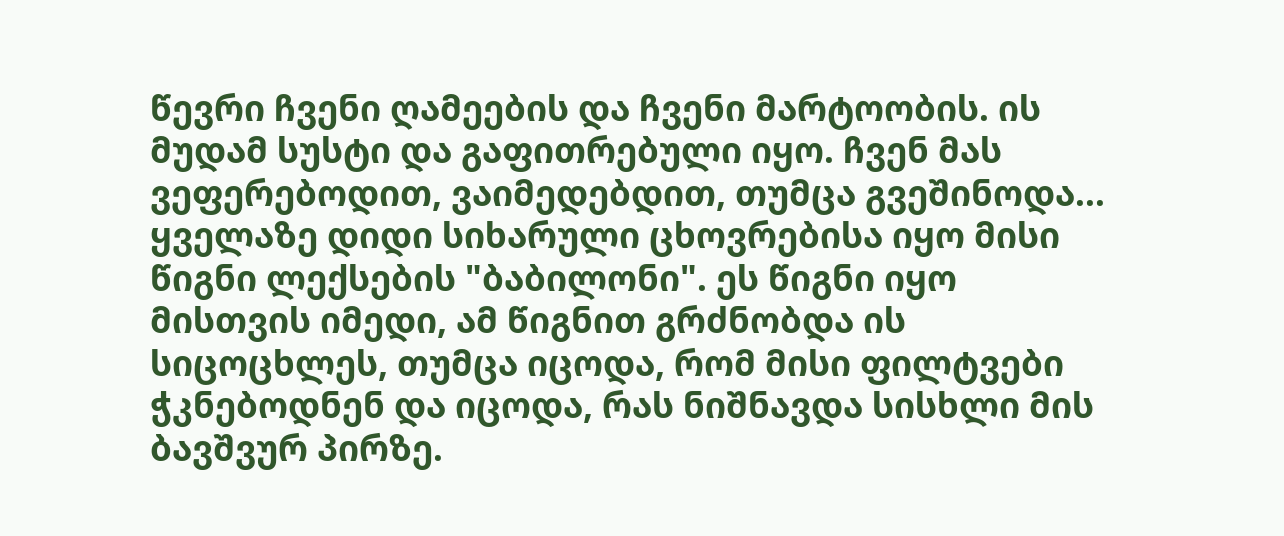წევრი ჩვენი ღამეების და ჩვენი მარტოობის. ის მუდამ სუსტი და გაფითრებული იყო. ჩვენ მას ვეფერებოდით, ვაიმედებდით, თუმცა გვეშინოდა... ყველაზე დიდი სიხარული ცხოვრებისა იყო მისი წიგნი ლექსების "ბაბილონი". ეს წიგნი იყო მისთვის იმედი, ამ წიგნით გრძნობდა ის სიცოცხლეს, თუმცა იცოდა, რომ მისი ფილტვები ჭკნებოდნენ და იცოდა, რას ნიშნავდა სისხლი მის ბავშვურ პირზე.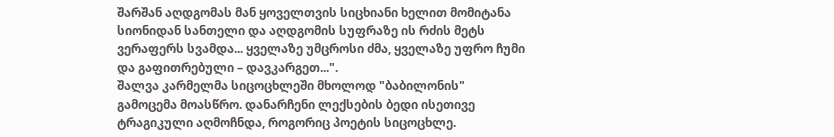შარშან აღდგომას მან ყოველთვის სიცხიანი ხელით მომიტანა სიონიდან სანთელი და აღდგომის სუფრაზე ის რძის მეტს ვერაფერს სვამდა... ყველაზე უმცროსი ძმა, ყველაზე უფრო ჩუმი და გაფითრებული – დავკარგეთ...".
შალვა კარმელმა სიცოცხლეში მხოლოდ "ბაბილონის" გამოცემა მოასწრო. დანარჩენი ლექსების ბედი ისეთივე ტრაგიკული აღმოჩნდა, როგორიც პოეტის სიცოცხლე.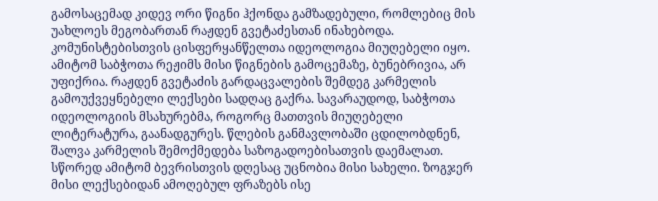გამოსაცემად კიდევ ორი წიგნი ჰქონდა გამზადებული, რომლებიც მის უახლოეს მეგობართან რაჟდენ გვეტაძესთან ინახებოდა. კომუნისტებისთვის ცისფერყანწელთა იდეოლოგია მიუღებელი იყო. ამიტომ საბჭოთა რეჟიმს მისი წიგნების გამოცემაზე, ბუნებრივია, არ უფიქრია. რაჟდენ გვეტაძის გარდაცვალების შემდეგ კარმელის გამოუქვეყნებელი ლექსები სადღაც გაქრა. სავარაუდოდ, საბჭოთა იდეოლოგიის მსახურებმა, როგორც მათთვის მიუღებელი ლიტერატურა, გაანადგურეს. წლების განმავლობაში ცდილობდნენ, შალვა კარმელის შემოქმედება საზოგადოებისათვის დაემალათ. სწორედ ამიტომ ბევრისთვის დღესაც უცნობია მისი სახელი. ზოგჯერ მისი ლექსებიდან ამოღებულ ფრაზებს ისე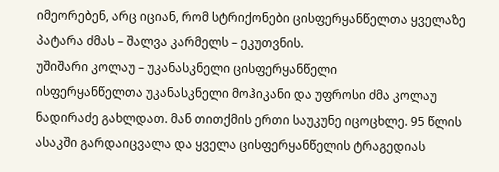იმეორებენ, არც იციან, რომ სტრიქონები ცისფერყანწელთა ყველაზე პატარა ძმას – შალვა კარმელს – ეკუთვნის.
უშიშარი კოლაუ – უკანასკნელი ცისფერყანწელი
ისფერყანწელთა უკანასკნელი მოჰიკანი და უფროსი ძმა კოლაუ ნადირაძე გახლდათ. მან თითქმის ერთი საუკუნე იცოცხლე. 95 წლის ასაკში გარდაიცვალა და ყველა ცისფერყანწელის ტრაგედიას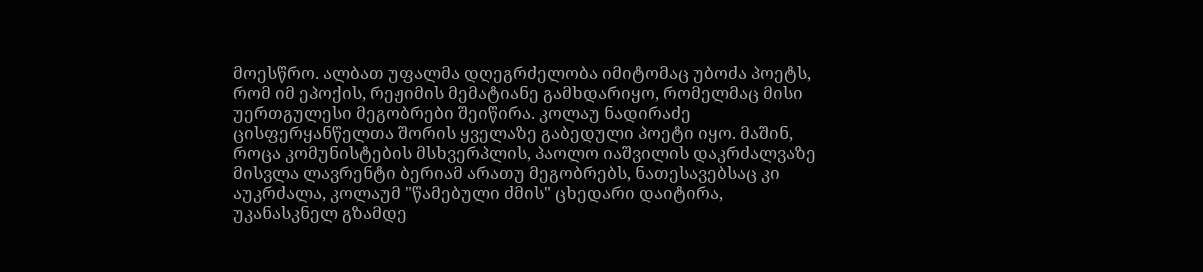მოესწრო. ალბათ უფალმა დღეგრძელობა იმიტომაც უბოძა პოეტს, რომ იმ ეპოქის, რეჟიმის მემატიანე გამხდარიყო, რომელმაც მისი უერთგულესი მეგობრები შეიწირა. კოლაუ ნადირაძე ცისფერყანწელთა შორის ყველაზე გაბედული პოეტი იყო. მაშინ, როცა კომუნისტების მსხვერპლის, პაოლო იაშვილის დაკრძალვაზე მისვლა ლავრენტი ბერიამ არათუ მეგობრებს, ნათესავებსაც კი აუკრძალა, კოლაუმ "წამებული ძმის" ცხედარი დაიტირა, უკანასკნელ გზამდე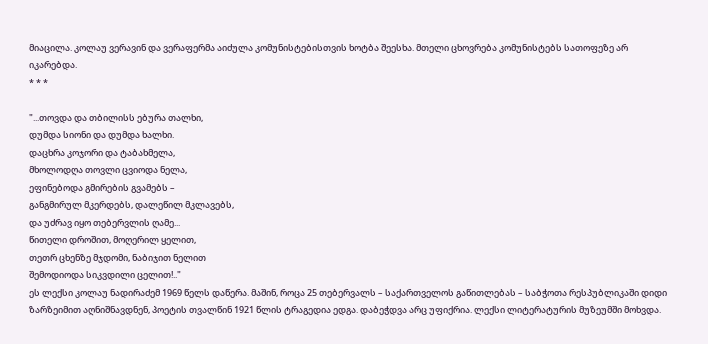მიაცილა. კოლაუ ვერავინ და ვერაფერმა აიძულა კომუნისტებისთვის ხოტბა შეესხა. მთელი ცხოვრება კომუნისტებს სათოფეზე არ იკარებდა.
* * *

"...თოვდა და თბილისს ებურა თალხი,
დუმდა სიონი და დუმდა ხალხი.
დაცხრა კოჯორი და ტაბახმელა,
მხოლოდღა თოვლი ცვიოდა ნელა,
ეფინებოდა გმირების გვამებს –
განგმირულ მკერდებს, დალეწილ მკლავებს,
და უძრავ იყო თებერვლის ღამე...
წითელი დროშით, მოღერილ ყელით,
თეთრ ცხენზე მჯდომი, ნაბიჯით ნელით
შემოდიოდა სიკვდილი ცელით!.."
ეს ლექსი კოლაუ ნადირაძემ 1969 წელს დაწერა. მაშინ, როცა 25 თებერვალს – საქართველოს გაწითლებას – საბჭოთა რესპუბლიკაში დიდი ზარზეიმით აღნიშნავდნენ, პოეტის თვალწინ 1921 წლის ტრაგედია ედგა. დაბეჭდვა არც უფიქრია. ლექსი ლიტერატურის მუზეუმში მოხვდა.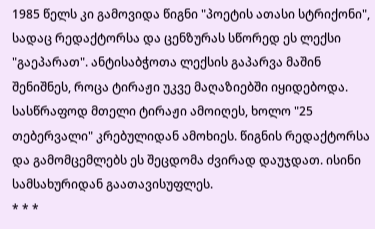1985 წელს კი გამოვიდა წიგნი "პოეტის ათასი სტრიქონი", სადაც რედაქტორსა და ცენზურას სწორედ ეს ლექსი "გაეპარათ". ანტისაბჭოთა ლექსის გაპარვა მაშინ შენიშნეს, როცა ტირაჟი უკვე მაღაზიებში იყიდებოდა. სასწრაფოდ მთელი ტირაჟი ამოიღეს, ხოლო "25 თებერვალი" კრებულიდან ამოხიეს. წიგნის რედაქტორსა და გამომცემლებს ეს შეცდომა ძვირად დაუჯდათ. ისინი სამსახურიდან გაათავისუფლეს.
* * *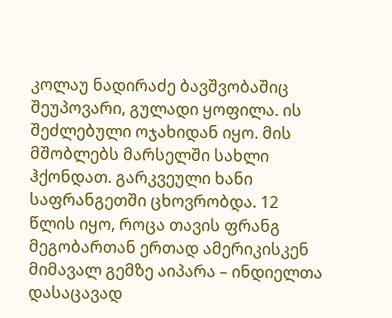კოლაუ ნადირაძე ბავშვობაშიც შეუპოვარი, გულადი ყოფილა. ის შეძლებული ოჯახიდან იყო. მის მშობლებს მარსელში სახლი ჰქონდათ. გარკვეული ხანი საფრანგეთში ცხოვრობდა. 12 წლის იყო, როცა თავის ფრანგ მეგობართან ერთად ამერიკისკენ მიმავალ გემზე აიპარა – ინდიელთა დასაცავად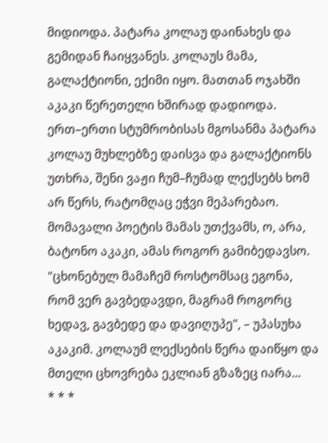მიდიოდა. პატარა კოლაუ დაინახეს და გემიდან ჩაიყვანეს. კოლაუს მამა, გალაქტიონი, ექიმი იყო. მათთან ოჯახში აკაკი წერეთელი ხშირად დადიოდა. ერთ–ერთი სტუმრობისას მგოსანმა პატარა კოლაუ მუხლებზე დაისვა და გალაქტიონს უთხრა, შენი ვაჟი ჩუმ–ჩუმად ლექსებს ხომ არ წერს, რატომღაც ეჭვი მეპარებაო. მომავალი პოეტის მამას უთქვამს, ო, არა, ბატონო აკაკი, ამას როგორ გამიბედავსო. "ცხონებულ მამაჩემ როსტომსაც ეგონა, რომ ვერ გავბედავდი, მაგრამ როგორც ხედავ, გავბედე და დავიღუპე", – უპასუხა აკაკიმ. კოლაუმ ლექსების წერა დაიწყო და მთელი ცხოვრება ეკლიან გზაზეც იარა...
* * *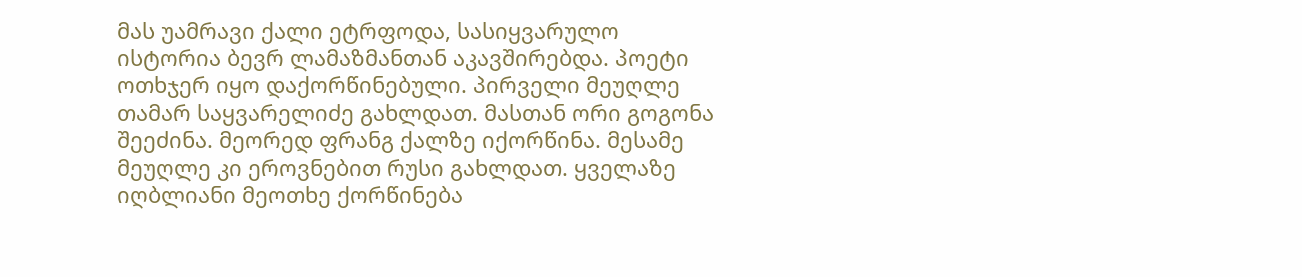მას უამრავი ქალი ეტრფოდა, სასიყვარულო ისტორია ბევრ ლამაზმანთან აკავშირებდა. პოეტი ოთხჯერ იყო დაქორწინებული. პირველი მეუღლე თამარ საყვარელიძე გახლდათ. მასთან ორი გოგონა შეეძინა. მეორედ ფრანგ ქალზე იქორწინა. მესამე მეუღლე კი ეროვნებით რუსი გახლდათ. ყველაზე იღბლიანი მეოთხე ქორწინება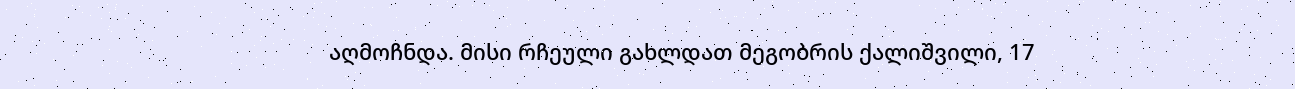აღმოჩნდა. მისი რჩეული გახლდათ მეგობრის ქალიშვილი, 17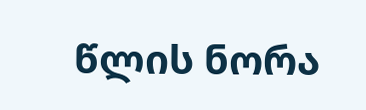წლის ნორა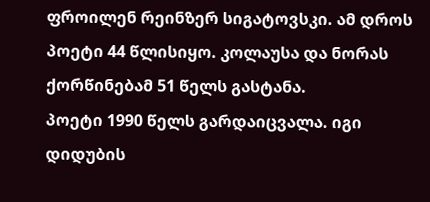ფროილენ რეინზერ სიგატოვსკი. ამ დროს პოეტი 44 წლისიყო. კოლაუსა და ნორას ქორწინებამ 51 წელს გასტანა.
პოეტი 1990 წელს გარდაიცვალა. იგი დიდუბის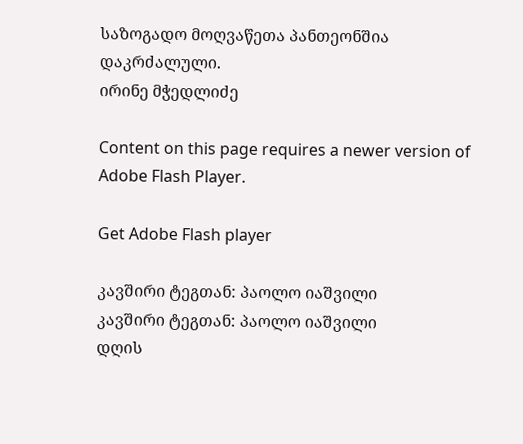საზოგადო მოღვაწეთა პანთეონშია დაკრძალული.
ირინე მჭედლიძე

Content on this page requires a newer version of Adobe Flash Player.

Get Adobe Flash player

კავშირი ტეგთან: პაოლო იაშვილი
კავშირი ტეგთან: პაოლო იაშვილი
დღის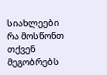სიახლეები
რა მოსწონთ თქვენ მეგობრებს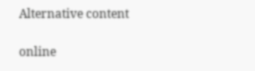Alternative content

online